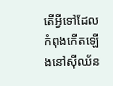តើអ្វីទៅដែលកំពុងកើតឡើងនៅស៊ីឈ័ន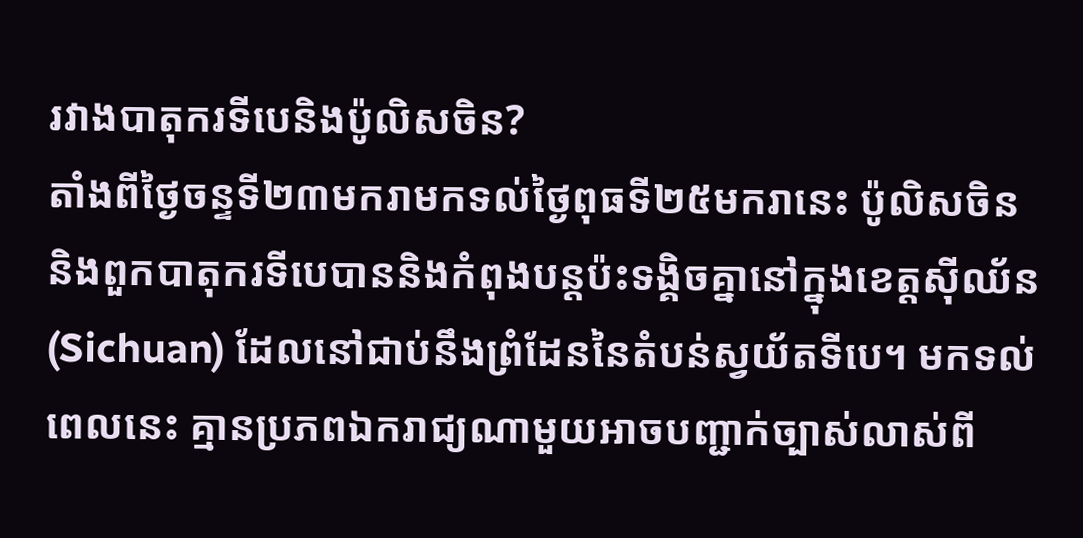រវាងបាតុករទីបេនិងប៉ូលិសចិន?
តាំងពីថ្ងៃចន្ទទី២៣មករាមកទល់ថ្ងៃពុធទី២៥មករានេះ ប៉ូលិសចិននិងពួកបាតុករទីបេបាននិងកំពុងបន្តប៉ះទង្គិចគ្នានៅក្នុងខេត្តស៊ីឈ័ន(Sichuan) ដែលនៅជាប់នឹងព្រំដែននៃតំបន់ស្វយ័តទីបេ។ មកទល់ពេលនេះ គ្មានប្រភពឯករាជ្យណាមួយអាចបញ្ជាក់ច្បាស់លាស់ពី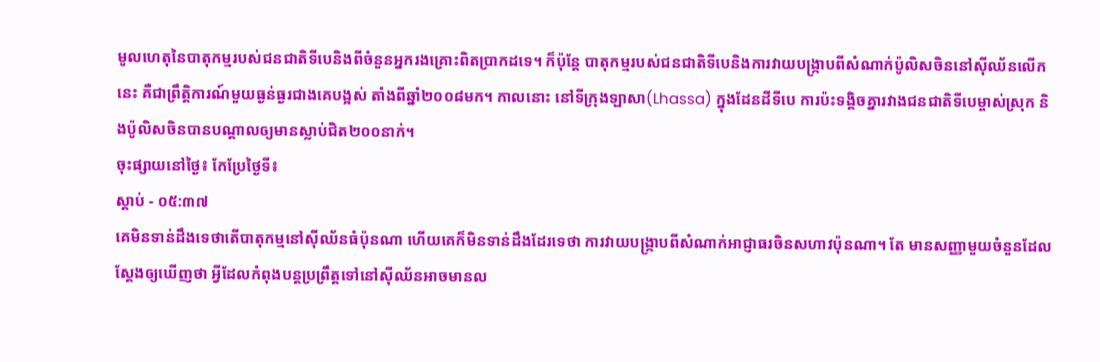មូលហេតុនៃបាតុកម្មរបស់ជនជាតិទីបេនិងពីចំនួនអ្នករងគ្រោះពិតប្រាកដទេ។ ក៏ប៉ុន្តែ បាតុកម្មរបស់ជនជាតិទីបេនិងការវាយបង្ក្រាបពីសំណាក់ប៉ូលិសចិននៅស៊ីឈ័នលើកនេះ គឺជាព្រឹត្តិការណ៍មួយធ្ងន់ធ្ងរជាងគេបង្អស់ តាំងពីឆ្នាំ២០០៨មក។ កាលនោះ នៅទីក្រុងឡាសា(Lhassa) ក្នុងដែនដីទីបេ ការប៉ះទង្គិចគ្នារវាងជនជាតិទីបេម្ចាស់ស្រុក និងប៉ូលិសចិនបានបណ្តាលឲ្យមានស្លាប់ជិត២០០នាក់។
ចុះផ្សាយនៅថ្ងៃ៖ កែប្រែថ្ងៃទី៖
ស្តាប់ - ០៥:៣៧
គេមិនទាន់ដឹងទេថាតើបាតុកម្មនៅស៊ីឈ័នធំប៉ុនណា ហើយគេក៏មិនទាន់ដឹងដែរទេថា ការវាយបង្ក្រាបពីសំណាក់អាជ្ញាធរចិនសហាវប៉ុនណា។ តែ មានសញ្ញាមួយចំនួនដែលស្តែងឲ្យឃើញថា អ្វីដែលកំពុងបន្តប្រព្រឹត្តទៅនៅស៊ីឈ័នអាចមានល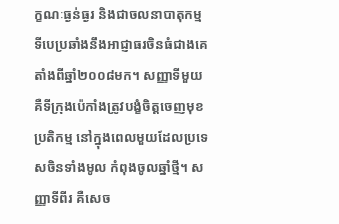ក្ខណៈធ្ងន់ធ្ងរ និងជាចលនាបាតុកម្មទីបេប្រឆាំងនឹងអាជ្ញាធរចិនធំជាងគេ តាំងពីឆ្នាំ២០០៨មក។ សញ្ញាទីមួយ គឺទីក្រុងប៉េកាំងត្រូវបង្ខំចិត្តចេញមុខប្រតិកម្ម នៅក្នុងពេលមួយដែលប្រទេសចិនទាំងមូល កំពុងចូលឆ្នាំថ្មី។ សញ្ញាទីពីរ គឺសេច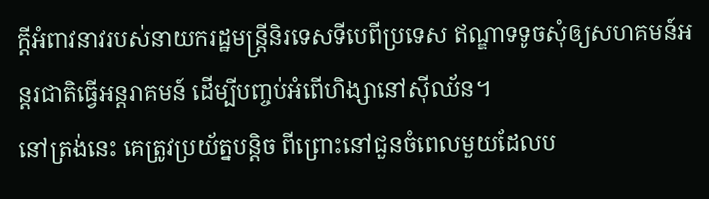ក្តីអំពាវនាវរបស់នាយករដ្ឋមន្រ្តីនិរទេសទីបេពីប្រទេស ឥណ្ឌាទទូចសុំឲ្យសហគមន៍អន្តរជាតិធ្វើអន្តរាគមន៍ ដើម្បីបញ្ចប់អំពើហិង្សានៅស៊ីឈ័ន។
នៅត្រង់នេះ គេត្រូវប្រយ័ត្នបន្តិច ពីព្រោះនៅជួនចំពេលមួយដែលប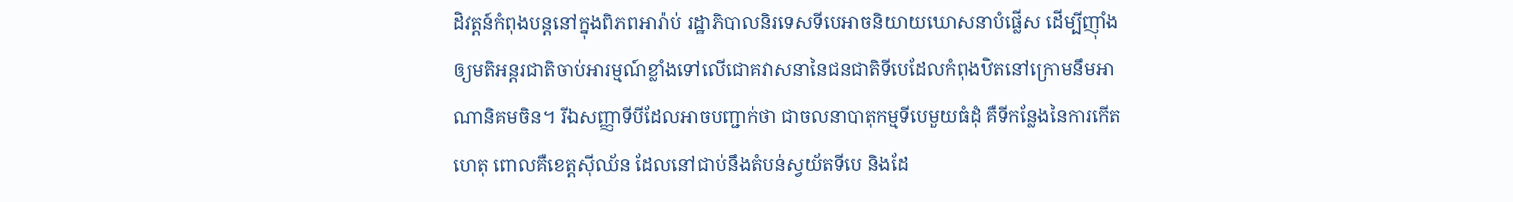ដិវត្តន៍កំពុងបន្តនៅក្នុងពិភពអារ៉ាប់ រដ្ឋាភិបាលនិរទេសទីបេអាចនិយាយឃោសនាបំផ្លើស ដើម្បីញ៉ាំងឲ្យមតិអន្តរជាតិចាប់អារម្មណ៍ខ្លាំងទៅលើជោគវាសនានៃជនជាតិទីបេដែលកំពុងឋិតនៅក្រោមនឹមអាណានិគមចិន។ រីឯសញ្ញាទីបីដែលអាចបញ្ជាក់ថា ជាចលនាបាតុកម្មទីបេមួយធំដុំ គឺទីកន្លែងនៃការកើតហេតុ ពោលគឺខេត្តស៊ីឈ័ន ដែលនៅជាប់នឹងតំបន់ស្វយ័តទីបេ និងដែ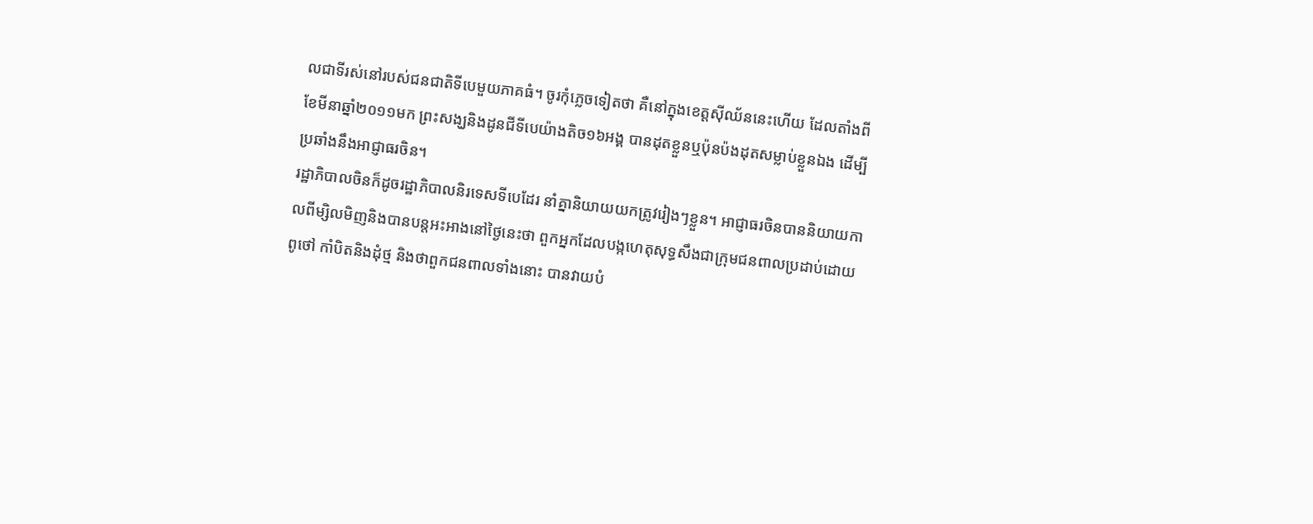លជាទីរស់នៅរបស់ជនជាតិទីបេមួយភាគធំ។ ចូរកុំភ្លេចទៀតថា គឺនៅក្នុងខេត្តស៊ីឈ័ននេះហើយ ដែលតាំងពីខែមីនាឆ្នាំ២០១១មក ព្រះសង្ឃនិងដូនជីទីបេយ៉ាងតិច១៦អង្គ បានដុតខ្លួនឬប៉ុនប៉ងដុតសម្លាប់ខ្លួនឯង ដើម្បីប្រឆាំងនឹងអាជ្ញាធរចិន។
រដ្ឋាភិបាលចិនក៏ដូចរដ្ឋាភិបាលនិរទេសទីបេដែរ នាំគ្នានិយាយយកត្រូវរៀងៗខ្លួន។ អាជ្ញាធរចិនបាននិយាយកាលពីម្សិលមិញនិងបានបន្តអះអាងនៅថ្ងៃនេះថា ពួកអ្នកដែលបង្កហេតុសុទ្ធសឹងជាក្រុមជនពាលប្រដាប់ដោយពូថៅ កាំបិតនិងដុំថ្ម និងថាពួកជនពាលទាំងនោះ បានវាយបំ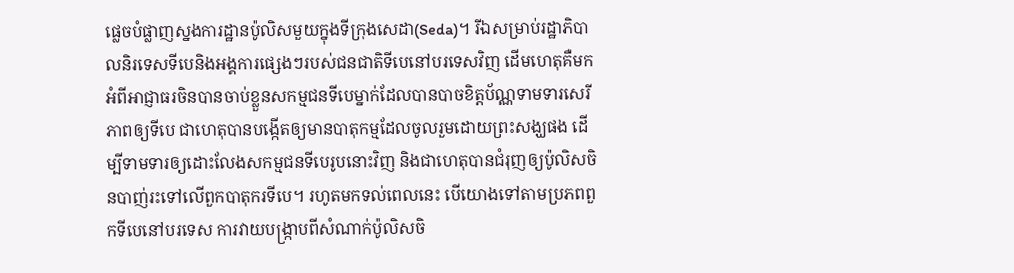ផ្លេចបំផ្លាញស្នងការដ្ឋានប៉ូលិសមួយក្នុងទីក្រុងសេដា(Seda)។ រីឯសម្រាប់រដ្ឋាភិបាលនិរទេសទីបេនិងអង្គការផ្សេងៗរបស់ជនជាតិទីបេនៅបរទេសវិញ ដើមហេតុគឺមកអំពីអាជ្ញាធរចិនបានចាប់ខ្លួនសកម្មជនទីបេម្នាក់ដែលបានបាចខិត្តប័ណ្ណទាមទារសេរីភាពឲ្យទីបេ ជាហេតុបានបង្កើតឲ្យមានបាតុកម្មដែលចូលរួមដោយព្រះសង្ឃផង ដើម្បីទាមទារឲ្យដោះលែងសកម្មជនទីបេរូបនោះវិញ និងជាហេតុបានជំរុញឲ្យប៉ូលិសចិនបាញ់រះទៅលើពួកបាតុករទីបេ។ រហូតមកទល់ពេលនេះ បើយោងទៅតាមប្រភពពួកទីបេនៅបរទេស ការវាយបង្រ្កាបពីសំណាក់ប៉ូលិសចិ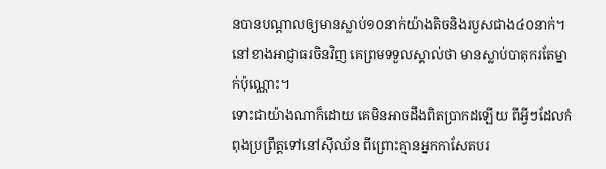នបានបណ្តាលឲ្យមានស្លាប់១០នាក់យ៉ាងតិចនិងរបួសជាង៤០នាក់។ នៅខាងអាជ្ញាធរចិនវិញ គេព្រមទទួលស្គាល់ថា មានស្លាប់បាតុករតែម្នាក់ប៉ុណ្ណោះ។
ទោះជាយ៉ាងណាក៏ដោយ គេមិនអាចដឹងពិតប្រាកដឡើយ ពីអ្វីៗដែលកំពុងប្រព្រឹត្តទៅនៅស៊ីឈ័ន ពីព្រោះគ្មានអ្នកកាសែតបរ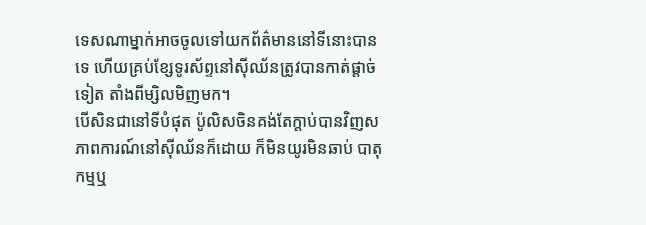ទេសណាម្នាក់អាចចូលទៅយកព័ត៌មាននៅទីនោះបានទេ ហើយគ្រប់ខ្សែទូរស័ព្ទនៅស៊ីឈ័នត្រូវបានកាត់ផ្តាច់ទៀត តាំងពីម្សិលមិញមក។
បើសិនជានៅទីបំផុត ប៉ូលិសចិនគង់តែក្តាប់បានវិញសភាពការណ៍នៅស៊ីឈ័នក៏ដោយ ក៏មិនយូរមិនឆាប់ បាតុកម្មឬ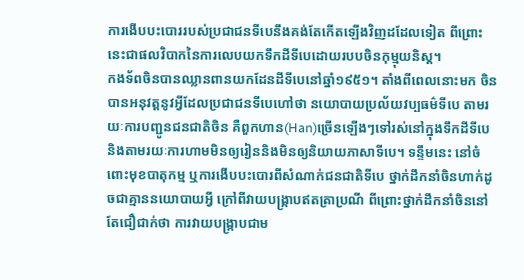ការងើបបះបោររបស់ប្រជាជនទីបេនឹងគង់តែកើតឡើងវិញដដែលទៀត ពីព្រោះនេះជាផលវិបាកនៃការលេបយកទឹកដីទីបេដោយរបបចិនកុម្មុយនិស្ត។
កងទ័ពចិនបានឈ្លានពានយកដែនដីទីបេនៅឆ្នាំ១៩៥១។ តាំងពីពេលនោះមក ចិនបានអនុវត្តនូវអ្វីដែលប្រជាជនទីបេហៅថា នយោបាយប្រល័យវប្បធម៌ទីបេ តាមរយៈការបញ្ជូនជនជាតិចិន គឺពួកហាន(Han)ច្រើនឡើងៗទៅរស់នៅក្នុងទឹកដីទីបេ និងតាមរយៈការហាមមិនឲ្យរៀននិងមិនឲ្យនិយាយភាសាទីបេ។ ទន្ទឹមនេះ នៅចំពោះមុខបាតុកម្ម ឬការងើបបះបោរពីសំណាក់ជនជាតិទីបេ ថ្នាក់ដឹកនាំចិនហាក់ដូចជាគ្មាននយោបាយអ្វី ក្រៅពីវាយបង្ក្រាបឥតត្រាប្រណី ពីព្រោះថ្នាក់ដឹកនាំចិននៅតែជឿជាក់ថា ការវាយបង្ក្រាបជាម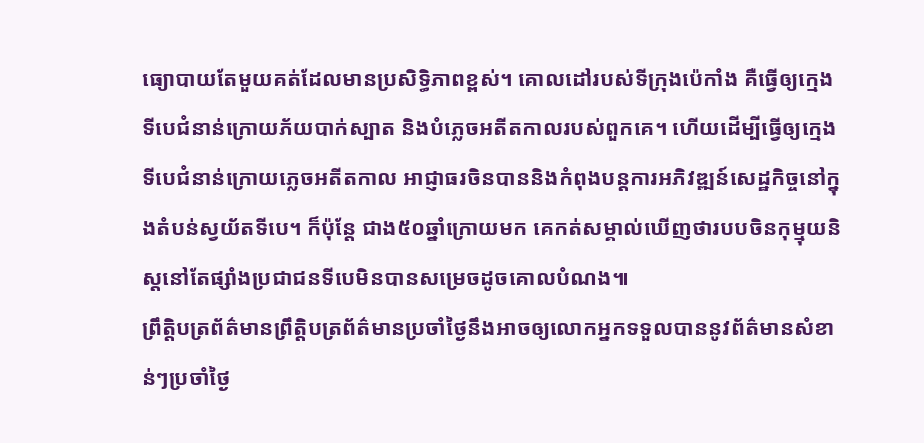ធ្យោបាយតែមួយគត់ដែលមានប្រសិទ្ធិភាពខ្ពស់។ គោលដៅរបស់ទីក្រុងប៉េកាំង គឺធ្វើឲ្យក្មេងទីបេជំនាន់ក្រោយភ័យបាក់ស្បាត និងបំភ្លេចអតីតកាលរបស់ពួកគេ។ ហើយដើម្បីធ្វើឲ្យក្មេងទីបេជំនាន់ក្រោយភ្លេចអតីតកាល អាជ្ញាធរចិនបាននិងកំពុងបន្តការអភិវឌ្ឍន៍សេដ្ឋកិច្ចនៅក្នុងតំបន់ស្វយ័តទីបេ។ ក៏ប៉ុន្តែ ជាង៥០ឆ្នាំក្រោយមក គេកត់សម្គាល់ឃើញថារបបចិនកុម្មុយនិស្តនៅតែផ្សាំងប្រជាជនទីបេមិនបានសម្រេចដូចគោលបំណង៕
ព្រឹត្តិបត្រព័ត៌មានព្រឹត្តិបត្រព័ត៌មានប្រចាំថ្ងៃនឹងអាចឲ្យលោកអ្នកទទួលបាននូវព័ត៌មានសំខាន់ៗប្រចាំថ្ងៃ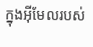ក្នុងអ៊ីមែលរបស់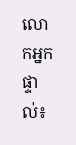លោកអ្នកផ្ទាល់៖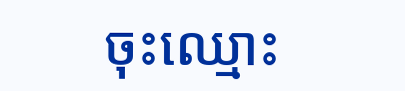ចុះឈ្មោះ